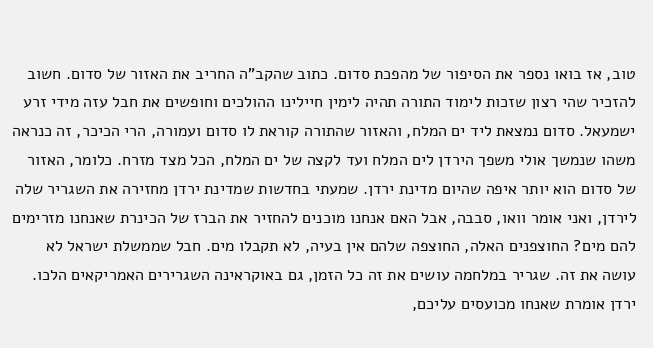טוב, אז בואו נספר את הסיפור של מהפכת סדום. כתוב שהקב"ה החריב את האזור של סדום. חשוב להזכיר שהי רצון שזכות לימוד התורה תהיה לימין חיילינו ההולכים וחופשים את חבל עזה מידי זרע ישמעאל. סדום נמצאת ליד ים המלח, והאזור שהתורה קוראת לו סדום ועמורה, הרי הכיכר, זה כנראה משהו שנמשך אולי משפך הירדן לים המלח ועד לקצה של ים המלח, הכל מצד מזרח. כלומר, האזור של סדום הוא יותר איפה שהיום מדינת ירדן. שמעתי בחדשות שמדינת ירדן מחזירה את השגריר שלה לירדן, ואני אומר וואו, סבבה, אבל האם אנחנו מוכנים להחזיר את הברז של הכינרת שאנחנו מזרימים להם מים? החוצפנים האלה, החוצפה שלהם אין בעיה, לא תקבלו מים. חבל שממשלת ישראל לא עושה את זה. שגריר במלחמה עושים את זה כל הזמן, גם באוקראינה השגרירים האמריקאים הלכו. ירדן אומרת שאנחו מכועסים עליכם,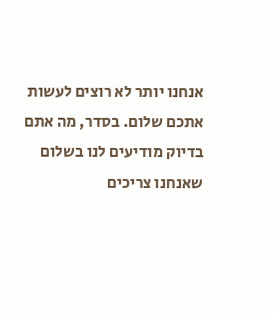אנחנו יותר לא רוצים לעשות אתכם שלום. בסדר, מה אתם בדיוק מודיעים לנו בשלום שאנחנו צריכים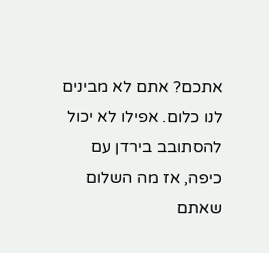אתכם? אתם לא מבינים לנו כלום. אפילו לא יכול להסתובב בירדן עם כיפה, אז מה השלום שאתם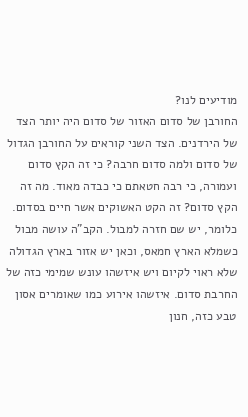מודיעים לנו?
החורבן של סדום האזור של סדום היה יותר הצד של הירדנים. הצד השני קוראים על החורבן הגדול של סדום ולמה סדום חרבה? כי זה הקץ סדום ועמורה, כי רבה חטאתם כי כבדה מאוד. מה זה הקץ סדום? זה הקט האשוקים אשר חיים בסדום. כלומר, יש שם חזרה למבול. הקב"ה עושה מבול כשמלא הארץ חמאס, וכאן יש אזור בארץ הגדולה שלא ראוי לקיום ויש איזשהו עונש שמימי כזה של החרבת סדום. איזשהו אירוע כמו שאומרים אסון טבע כזה, חנון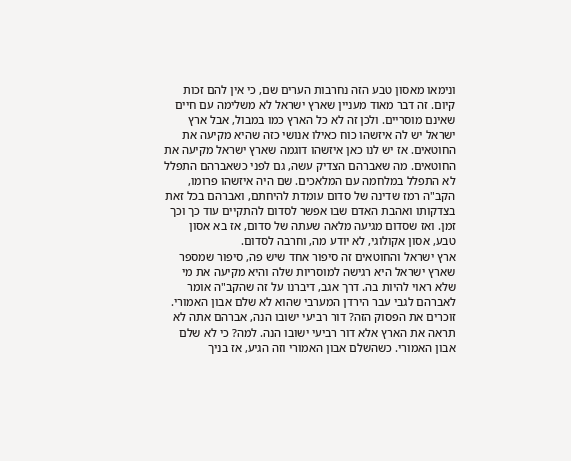ונימאו מאסון טבע הזה נחרבות הערים שם, כי אין להם זכות קיום. זה דבר מאוד מעניין שארץ ישראל לא משלימה עם חיים שאינם מוסריים. ולכן זה לא כל הארץ כמו במבול, אבל ארץ ישראל יש לה איזשהו כוח כאילו אנושי כזה שהיא מקיעה את החוטאים. אז יש לנו כאן איזשהו דוגמה שארץ ישראל מקיעה את החוטאים. מה שאברהם הצדיק עשה, גם לפני כשאברהם התפלל לא התפלל במלחמה עם המלאכים. שם היה איזשהו פרומו, הקב"ה רמז שדינה של סדום עומדת להיחתם, ואברהם בכל זאת בצדקותו ואהבת האדם שבו אפשר לסדום להתקיים עוד כך וכך זמן. ואז שסדום מגיעה מלאה שעתה של סדום, אז בא אסון טבע, אסון אקולוגי, לא יודע מה, וחרבה לסדום.
ארץ ישראל והחוטאים זה סיפור אחד שיש פה, סיפור שמספר שארץ ישראל היא רגישה למוסריות שלה והיא מקיעה את מי שלא ראוי להיות בה. דרך אגב, דיברנו על זה שהקב"ה אומר לאברהם לגבי עבר הירדן המערבי שהוא לא שלם אבון האמורי. זוכרים את הפסוק הזה? דור רביעי ישובו הנה, אברהם אתה לא תראה את הארץ אלא דור רביעי ישובו הנה. למה? כי לא שלם אבון האמורי. כשהשלם אבון האמורי וזה הגיע, אז בניך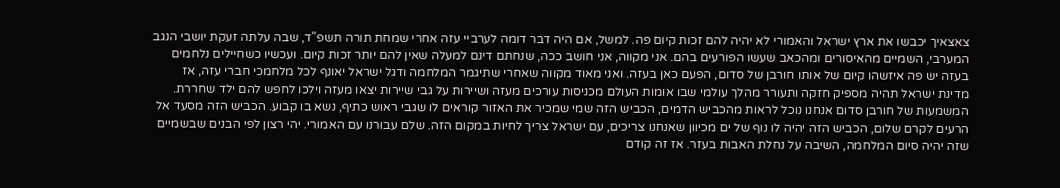צאצאיך יכבשו את ארץ ישראל והאמורי לא יהיה להם זכות קיום פה. למשל, אם היה דבר דומה לערביי עזה אחרי שמחת תורה תשפ"ד, שבה עלתה זעקת יושבי הנגב המערבי, השמיים מהאיסורים ומהכאב שעשו הפורעים בהם. אני מקווה, אני חושב ככה, שנחתם דינם למעלה שאין להם יותר זכות קיום. ועכשיו כשחיילים נלחמים בעזה יש פה איזשהו קיום של אותו חורבן של סדום, הפעם כאן בעזה. ואני מאוד מקווה שאחרי שתיגמר המלחמה ודגל ישראל יאונף לכל מלחמכי חברי עזה, אז מדינת ישראל תהיה מספיק חזקה ותעורר מהלך עולמי שבו אומות העולם מכניסות עורכים מעזה ושיירות על גבי שיירות יצאו מעזה וילכו לחפש להם ילד שחררת.
המשמעות של חורבן סדום אנחנו נוכל לראות מהכביש הדמים, הכביש הזה שמי שמכיר את האזור קוראים לו שגבי ראוש כתיף, נשא בו קבוע. הכביש הזה מסעד אל הרעים לקרם שלום, הכביש הזה יהיה לו נוף של ים מכיוון שאנחנו צריכים, עם ישראל צריך לחיות במקום הזה. שלם עבורנו עם האמורי. יהי רצון לפי הבנים שבשמיים שזה יהיה סיום המלחמה, השיבה על נחלת האבות בעזר. אז זה קודם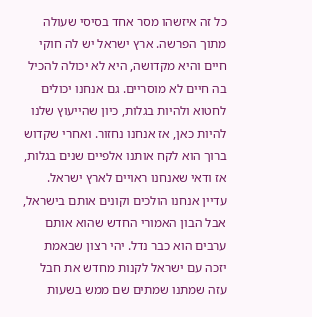כל זה איזשהו מסר אחד בסיסי שעולה מתוך הפרשה. ארץ ישראל יש לה חוקי חיים והיא מקדושה, היא לא יכולה להכיל בה חיים לא מוסריים. גם אנחנו יכולים לחטוא ולהיות בגלות, כיון שהייעוץ שלנו להיות כאן, אז אנחנו נחזור. ואחרי שקדוש ברוך הוא לקח אותנו אלפיים שנים בגלות, אז ודאי שאנחנו ראויים לארץ ישראל. עדיין אנחנו הולכים וקונים אותם בישראל, אבל הבון האמורי החדש שהוא אותם ערבים הוא כבר נדל. יהי רצון שבאמת יזכה עם ישראל לקנות מחדש את חבל עזה שמתנו שמתים שם ממש בשעות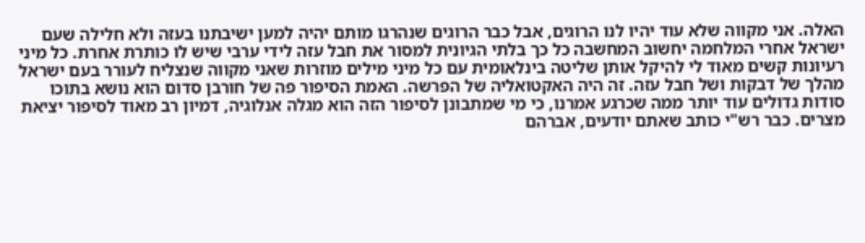האלה. אני מקווה שלא עוד יהיו לנו הרוגים, אבל כבר הרוגים שנהרגו מותם יהיה למען ישיבתנו בעזה ולא חלילה שעם ישראל אחרי המלחמה יחשוב המחשבה כל כך בלתי הגיונית למסור את חבל עזה לידי ערבי שיש לו כותרת אחרת. כל מיני רעיונות קשים מאוד לי להיקל אותן שליטה בינלאומית עם כל מיני מילים מוזרות שאני מקווה שנצליח לעורר בעם ישראל מהלך של דבקות ושל חבל עזה. זה היה האקטואליה של הפרשה. האמת הסיפור פה של חורבן סדום הוא נושא בתוכו סודות גדולים עוד יותר ממה שכרגע אמרנו, כי מי שמתבונן לסיפור הזה הוא מגלה אנלוגיה, דמיון רב מאוד לסיפור יציאת מצרים. כבר רש"י כותב שאתם יודעים, אברהם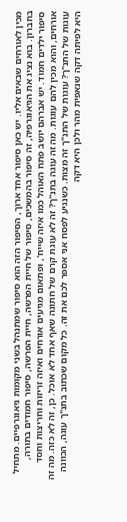מכין לאורחים שבאים אליו. יש כאן סיפור אחד ארוך, הסיפור הזה הוא סיפור שמתנהל בשני מקומות גיאוגרפיים. מתחיל בחברון. בוא נציג את הגיאוגרפיה, זה סיפור בהמשכים, סיפור של חיית הפרשה, חיית הפרשה, סיפור חמודים בתורה, סיפור ילדים חמוד. יש אברהם יושב פתח האוהל כמו איזה שייח', ופתאום מגיעים אורחים ואיזה זריזות וחריצות וחסד אורחים, והוא מכין להם עוגות. מה זה עוגה בתנ"ך? זה לא עוגת קרם של חתונה שאף אחד לא אוכל. כן, זה לא כזה. מה זה עוגות של התנ"ך? עוגות של התנ"ך זה מצות. כשנגיע לפסח אני אספר לכם את זה. כל מקום שכתוב בתנ"ך עוגה, הכוונה היא לפיתה דקה שנאפית מהר ולכן היא דקה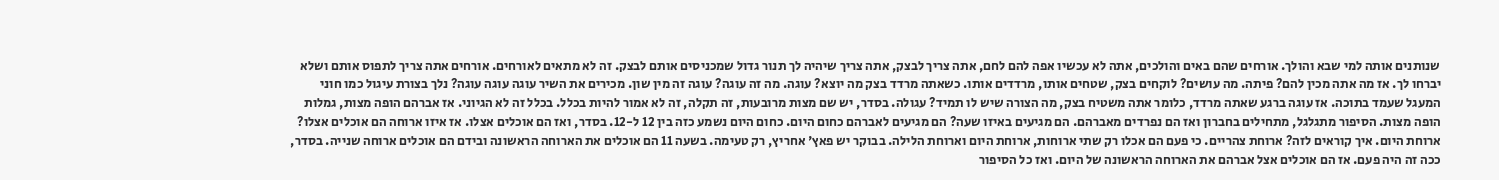שנותנים אותה למי שבא והולך. אורחים שהם באים והולכים, אתה לא עכשיו אפה להם לחם, אתה צריך לבצק, אתה צריך שיהיה לך תנור גדול שמכניסים אותם לבצק. זה לא מתאים לאורחים. אורחים אתה צריך לתפוס אותם ושלא יברחו לך. אז מה אתה מכין להם? פיתה. מה עושים? לוקחים בצק, שטחים אותו, מרדדים אותו. כשאתה מרדד בצק מה יוצא? עוגה. מה זה עוגה? עוגה זה מין שון. מכירים את השיר עוגה עוגה עוגה? נלך בצורת עיגול כמו חוני המעגל שעמד בתוכה. אז עוגה ברגע שאתה מרדד, כלומר אתה משטיח בצק, מה הצורה שיש לו תמיד? עגולה. בסדר, יש שם מצות מרובעות, זה תקלה, זה לא אמור להיות בכלל. בכלל זה לא הגיוני. אז אברהם הופה מצות, גמלות הופה מצות. הסיפור מתגלגל, מתחילים בחברון ואז הם נפרדים מאברהם. הם מגיעים באיזו שעה? הם מגיעים לאברהם כחום היום. כחום היום נשמע כזה בין 12 ל-12. בסדר, ואז הם אוכלים אצלו. אז איזו ארוחה הם אוכלים אצלו? ארוחת היום. איך קוראים לזה? ארוחת צהריים. כי פעם הם אכלו רק שתי ארוחות, ארוחת היום וארוחת הלילה. בבוקר יש פאץ' אחריץ, רק טעימה. בשעה 11 הם אוכלים את הארוחה הראשונה ובידם הם אוכלים ארוחה שנייה. בסדר, ככה זה היה פעם. אז הם אוכלים אצל אברהם את הארוחה הראשונה של היום. ואז כל הסיפור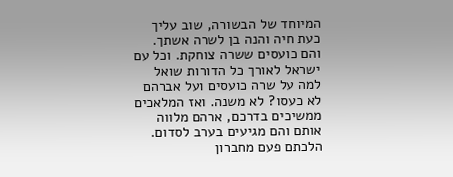המיוחד של הבשורה, שוב עליך כעת חיה והנה בן לשרה אשתך. והם כועסים ששרה צוחקת. וכל עם ישראל לאורך כל הדורות שואל למה על שרה כועסים ועל אברהם לא כעסו? לא משנה. ואז המלאכים ממשיכים בדרכם, ארהם מלווה אותם והם מגיעים בערב לסדום. הלכתם פעם מחברון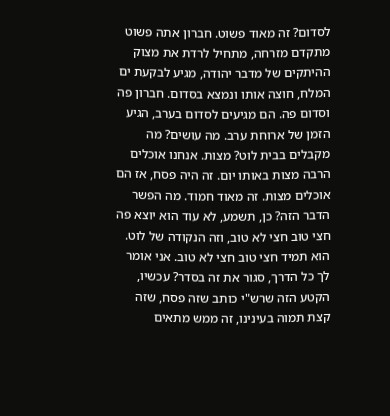לסדום? זה מאוד פשוט. חברון אתה פשוט מתקדם מזרחה, מתחיל לרדת את מצוק ההיתקים של מדבר יהודה, מגיע לבקעת ים המלח, חוצה אותו ונמצא בסדום. חברון פה וסדום פה. הם מגיעים לסדום בערב, הגיע הזמן של ארוחת ערב. מה עושים? מה מקבלים בבית לוט? מצות. אנחנו אוכלים הרבה מצות באותו יום. זה היה פסח, אז הם אוכלים מצות. זה מאוד חמוד. מה הפשר הדבר הזה? כן, תשמע, לא עוד הוא יוצא פה חצי טוב חצי לא טוב, וזה הנקודה של לוט. הוא תמיד חצי טוב חצי לא טוב. אני אומר לך כל הדרך, סגור את זה בסדר? עכשיו, הקטע הזה שרש"י כותב שזה פסח, שזה קצת תמוה בעינינו, זה ממש מתאים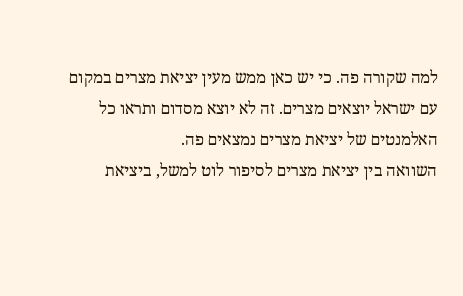למה שקורה פה. כי יש כאן ממש מעין יציאת מצרים במקום עם ישראל יוצאים מצרים. זה לא יוצא מסדום ותראו כל האלמנטים של יציאת מצרים נמצאים פה.
השוואה בין יציאת מצרים לסיפור לוט למשל, ביציאת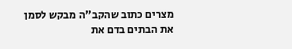מצרים כתוב שהקב"ה מבקש לסמן את הבתים בדם את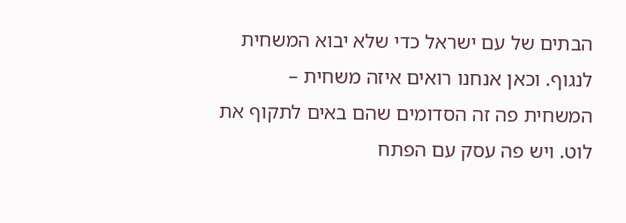הבתים של עם ישראל כדי שלא יבוא המשחית לנגוף. וכאן אנחנו רואים איזה משחית – המשחית פה זה הסדומים שהם באים לתקוף את לוט. ויש פה עסק עם הפתח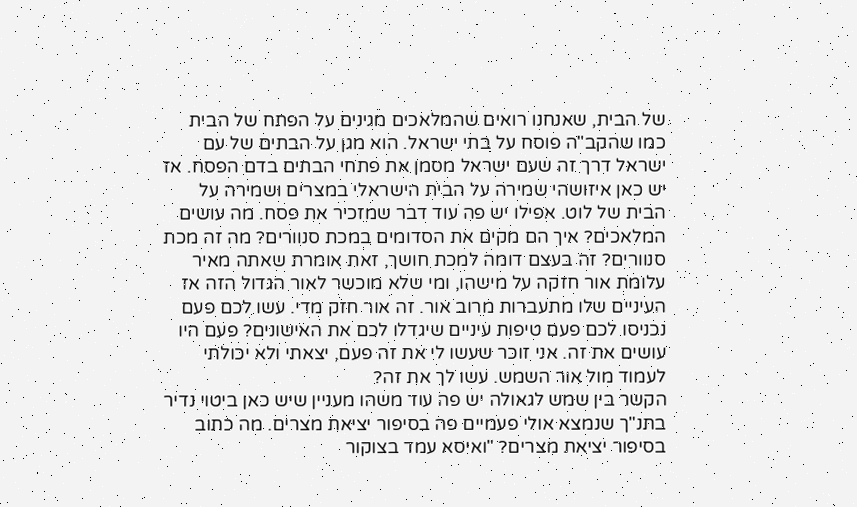של הבית, שאנחנו רואים שהמלאכים מגינים על הפתח של הבית כמו שהקב"ה פוסח על בתי ישראל. הוא מגן על הבתים של עם ישראל דרך זה שעם ישראל מסמן את פתחי הבתים בדם הפסח. אז יש כאן איזושהי שמירה על הבית הישראלי במצרים ושמירה על הבית של לוט. אפילו יש פה עוד דבר שמזכיר את פסח. מה עושים המלאכים? איך הם מקים את הסדומים במכת סנוורים? מה זה מכת סנוורים? זה בעצם דומה למכת חושך, זאת אומרת שאתה מאיר עלומת אור חזקה על מישהו, ומי שלא מוכשר לאור הגדול הזה אז העיניים שלו מתעברות מרוב אור. זה אור חזק מדי. עשו לכם פעם נכניסו לכם פעם טיפות עיניים שיגדלו לכם את האישונים? פעם היו עושים את זה. אני זוכר שעשו לי את זה פעם, יצאתי ולא יכולתי לעמוד מול אור השמש. עשו לך את זה?
הקשר בין שמש לגאולה יש פה עוד משהו מעניין שיש כאן ביטוי נדיר בתנ"ך שנמצא אולי פעמיים פה בסיפור יציאת מצרים. מה כתוב בסיפור יציאת מצרים? "ואיסא עמד בצוקור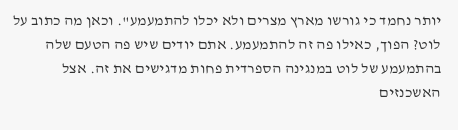יותר נחמד כי גורשו מארץ מצרים ולא יכלו להתמעמע". וכאן מה כתוב על לוט? הפוך, כאילו פה זה להתמעמע. אתם יודים שיש פה הטעם שלה בהתמעמע של לוט במנגינה הספרדית פחות מדגישים את זה. אצל האשכנזים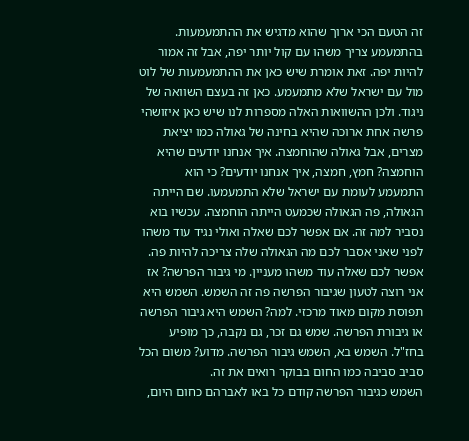זה הטעם הכי ארוך שהוא מדגיש את ההתמעמעות. בהתמעמע צריך משהו עם קול יותר יפה, אבל זה אמור להיות יפה. זאת אומרת שיש כאן את ההתמעמעות של לוט מול עם ישראל שלא מתמעמע. כאן זה בעצם השוואה של ניגוד. ולכן ההשוואות האלה מספרות לנו שיש כאן איזושהי פרשה אחת ארוכה שהיא בחינה של גאולה כמו יציאת מצרים, אבל גאולה שהוחמצה. איך אנחנו יודעים שהיא הוחמצה? חמץ, חמצה, איך אנחנו יודעים? כי הוא התמעמע לעומת עם ישראל שלא התמעמעו. שם הייתה הגאולה, פה הגאולה שכמעט הייתה הוחמצה. עכשיו בוא נסביר למה זה. אם אפשר לכם שאלה ואולי נגיד עוד משהו לפני שאני אסבר לכם מה הגאולה שלה צריכה להיות פה. אפשר לכם שאלה עוד משהו מעניין. מי גיבור הפרשה? אז אני רוצה לטעון שגיבור הפרשה פה זה השמש. השמש היא תפוסת מקום מאוד מרכזי. למה? השמש היא גיבור הפרשה או גיבורת הפרשה. שמש גם זכר, גם נקבה, כך מופיע בחז"ל. השמש בא, השמש גיבור הפרשה. מדוע? משום הכל סביב סביבה כמו החום בבוקר רואים את זה.
השמש כגיבור הפרשה קודם כל באו לאברהם כחום היום,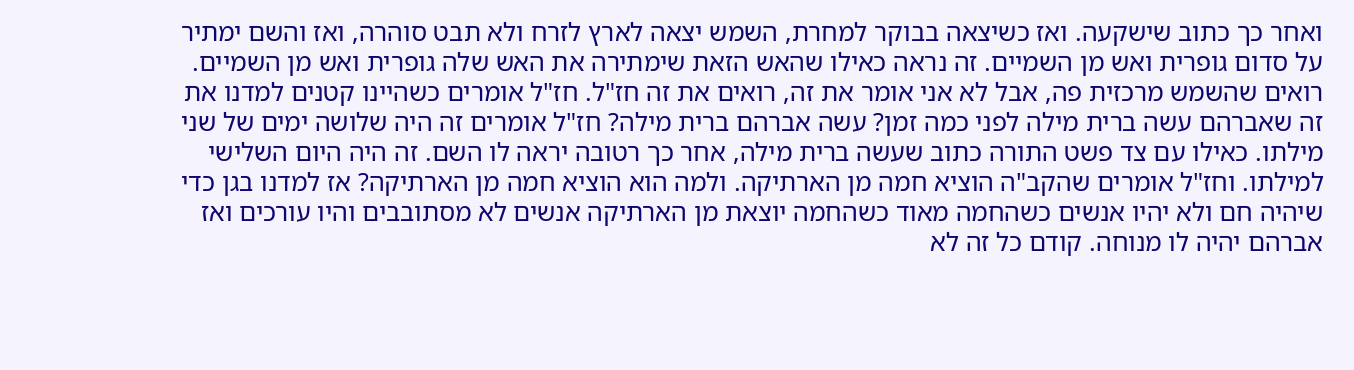ואחר כך כתוב שישקעה. ואז כשיצאה בבוקר למחרת, השמש יצאה לארץ לזרח ולא תבט סוהרה, ואז והשם ימתיר על סדום גופרית ואש מן השמיים. זה נראה כאילו שהאש הזאת שימתירה את האש שלה גופרית ואש מן השמיים. רואים שהשמש מרכזית פה, אבל לא אני אומר את זה, רואים את זה חז"ל. חז"ל אומרים כשהיינו קטנים למדנו את זה שאברהם עשה ברית מילה לפני כמה זמן? עשה אברהם ברית מילה? חז"ל אומרים זה היה שלושה ימים של שני מילתו. כאילו עם צד פשט התורה כתוב שעשה ברית מילה, אחר כך רטובה יראה לו השם. זה היה היום השלישי למילתו. וחז"ל אומרים שהקב"ה הוציא חמה מן הארתיקה. ולמה הוא הוציא חמה מן הארתיקה? אז למדנו בגן כדי שיהיה חם ולא יהיו אנשים כשהחמה מאוד כשהחמה יוצאת מן הארתיקה אנשים לא מסתובבים והיו עורכים ואז אברהם יהיה לו מנוחה. קודם כל זה לא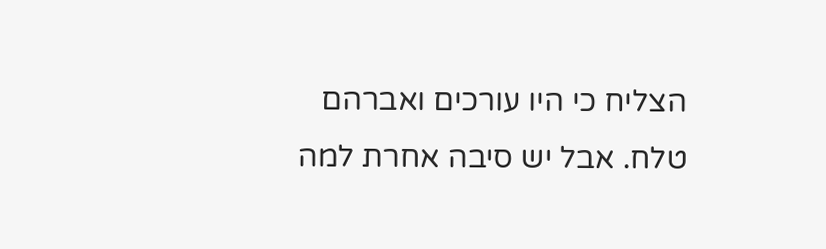הצליח כי היו עורכים ואברהם טלח. אבל יש סיבה אחרת למה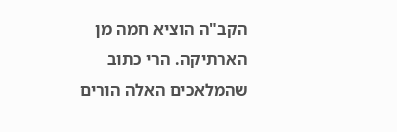הקב"ה הוציא חמה מן הארתיקה. הרי כתוב שהמלאכים האלה הורים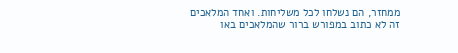ממחזר, הם נשלחו לכל משליחות. ואחד המלאכים זה לא כתוב במפורש ברור שהמלאכים באו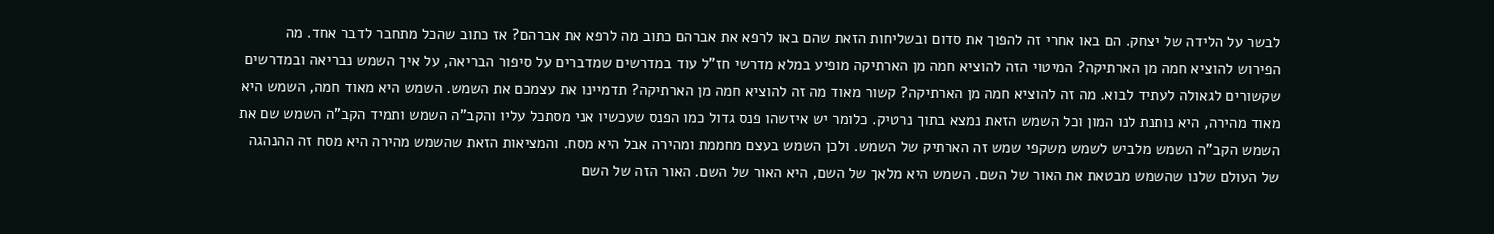לבשר על הלידה של יצחק. הם באו אחרי זה להפוך את סדום ובשליחות הזאת שהם באו לרפא את אברהם כתוב מה לרפא את אברהם? אז כתוב שהכל מתחבר לדבר אחד. מה הפירוש להוציא חמה מן הארתיקה? המיטוי הזה להוציא חמה מן הארתיקה מופיע במלא מדרשי חז"ל עוד במדרשים שמדברים על סיפור הבריאה, על איך השמש נבריאה ובמדרשים שקשורים לגאולה לעתיד לבוא. מה זה להוציא חמה מן הארתיקה? קשור מאוד מה זה להוציא חמה מן הארתיקה? תדמיינו את עצמכם את השמש. השמש היא מאוד חמה, השמש היא מאוד מהירה, היא נותנת לנו המון וכל השמש הזאת נמצא בתוך נרטיק. כלומר יש איזשהו פנס גדול כמו הפנס שעכשיו אני מסתכל עליו והקב"ה השמש ותמיד הקב"ה השמש שם את השמש הקב"ה השמש מלביש לשמש משקפי שמש זה הארתיק של השמש. ולכן השמש בעצם מחממת ומהירה אבל היא מסח. והמציאות הזאת שהשמש מהירה היא מסח זה ההנהגה של העולם שלנו שהשמש מבטאת את האור של השם. השמש היא מלאך של השם, היא האור של השם. האור הזה של השם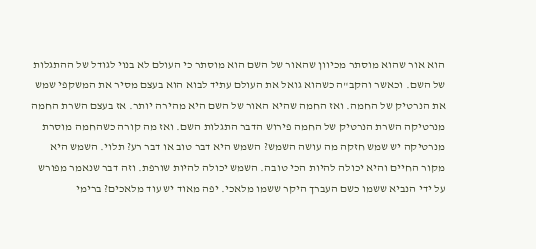הוא אור שהוא מוסתר מכיוון שהאור של השם הוא מוסתר כי העולם לא בנוי לגודל של ההתגלות של השם. וכאשר והקב"ה כשהוא גואל את העולם עתיד לבוא הוא בעצם מסיר את המשקפי שמש את הנרטיק של החמה. ואז החמה שהיא האור של השם היא מהירה יותר. אז בעצם השרת החמה מנרטיקה השרת הנרטיק של החמה פירוש הדבר התגלות השם. ואז מה קורה כשהחמה מוסרת מנרטיקה יש שמש חזקה מה עושה השמש? השמש היא דבר טוב או דבר רע? תלוי. השמש היא מקור החיים והיא יכולה להיות הכי טובה. השמש יכולה להיות שורפת. וזה דבר שנאמר מפורש על ידי הנביא ששמו כשם העברך היקר ששמו מלאכי. יפה מאוד יש עוד מלאכים? ברימי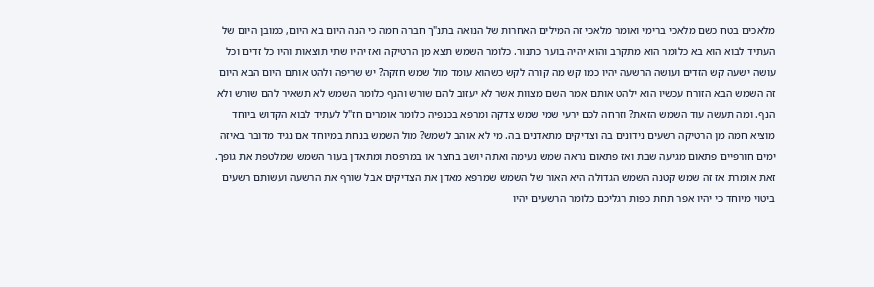מלאכים בטח כשם מלאכי ברימי ואומר מלאכי זה המילים האחרות של הנואה בתנ"ך חברה חמה כי הנה היום בא היום, כמובן היום של העתיד לבוא הוא בא כלומר הוא מתקרב והוא יהיה בוער כתנור. כלומר השמש תצא מן הרטיקה ואז יהיו שתי תוצאות והיו כל זדים וכל עושה ישעה קש הזדים ועושה הרשעה יהיו כמו קש מה קורה לקש כשהוא עומד מול שמש חזקה? יש שריפה ולהט אותם היום הבא היום זה השמש הבא הזורח עכשיו הוא ילהט אותם אמר השם מצוות אשר לא יעזוב להם שורש והנף כלומר השמש לא תשאיר להם שורש ולא הנף. ומה תעשה עוד השמש הזאת? וזרחה לכם ירעי שמי שמש צדקה ומרפא בכנפיה כלומר אומרים חז"ל לעתיד לבוא הקדוש ביוחד מוציא חמה מן הרטיקה רשעים נידונים בה וצדיקים מתאדנים בה. מי לא אוהב לשמש? מול השמש בנחת במיוחד אם נגיד מדובר באיזה ימים חורפיים פתאום מגיעה שבת ואז פתאום נראה שמש נעימה ואתה יושב בחצר או במרפסת ומתאדן בעור השמש שמלטפת את גופך. זאת אומרת אז זה שמש קטנה השמש הגדולה היא האור של השמש שמרפא מאדן את הצדיקים אבל שורף את הרשעה ועשותם רשעים ביטוי מיוחד כי יהיו אפר תחת כפות רגליכם כלומר הרשעים יהיו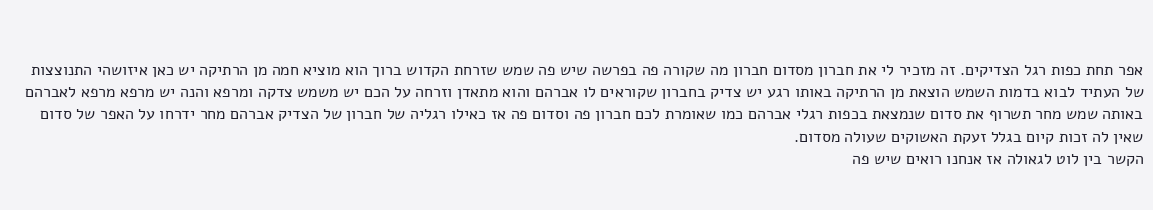אפר תחת כפות רגל הצדיקים. זה מזכיר לי את חברון מסדום חברון מה שקורה פה בפרשה שיש פה שמש שזרחת הקדוש ברוך הוא מוציא חמה מן הרתיקה יש כאן איזושהי התנוצצות של העתיד לבוא בדמות השמש הוצאת מן הרתיקה באותו רגע יש צדיק בחברון שקוראים לו אברהם והוא מתאדן וזרחה על הכם יש משמש צדקה ומרפא והנה יש מרפא מרפא לאברהם באותה שמש מחר תשרוף את סדום שנמצאת בכפות רגלי אברהם כמו שאומרת לכם חברון פה וסדום פה אז כאילו רגליה של חברון של הצדיק אברהם מחר ידרחו על האפר של סדום שאין לה זכות קיום בגלל זעקת האשוקים שעולה מסדום.
הקשר בין לוט לגאולה אז אנחנו רואים שיש פה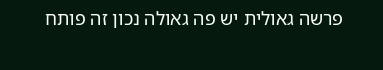פרשה גאולית יש פה גאולה נכון זה פותח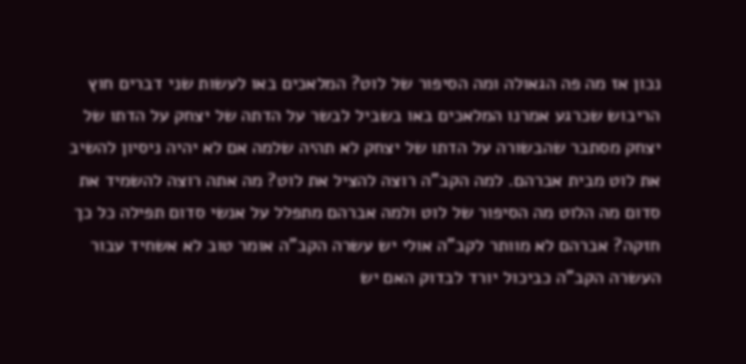נכון אז מה פה הגאולה ומה הסיפור של לוט? המלאכים באו לעשות שני דברים חוץ הריבוש שכרגע אמרנו המלאכים באו בשביל לבשר על הדתה של יצחק על הדתו של יצחק מסתבר שהבשורה על הדתו של יצחק לא תהיה שלמה אם לא יהיה ניסיון להשיב את לוט מבית אברהם. למה הקב"ה רוצה להציל את לוט? מה אתה רוצה להשמיד את סדום מה הלוט מה הסיפור של לוט ולמה אברהם מתפלל על אנשי סדום תפילה כל כך חזקה? אברהם לא מוותר לקב"ה אולי יש עשרה הקב"ה אומר טוב לא אשחיד עבור העשרה הקב"ה כביכול יורד לבדוק האם יש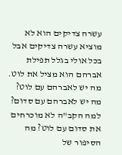עשרה צדיקים הוא לא מוציא עשרה צדיקים אבל בכל אולי בגלל תפילת אברהם הוא מציל את לוט. מה יש לאברהם עם לוט? מה יש לאברהם עם סדום? למה הקב"ה לא מוכרחים את סדום עם לוט? מה הסיפור של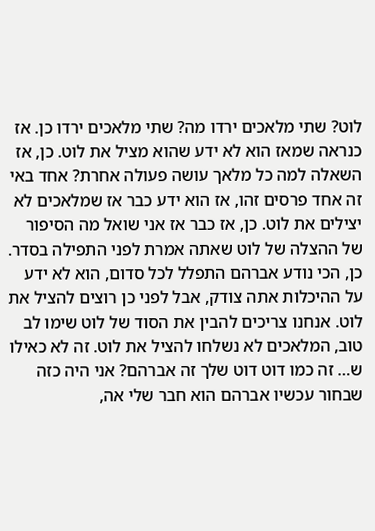לוט? שתי מלאכים ירדו מה? שתי מלאכים ירדו כן. אז כנראה שמאז הוא לא ידע שהוא מציל את לוט. כן, אז השאלה למה כל מלאך עושה פעולה אחרת? אחד באי זה אחד פרסים זהו, אז הוא ידע כבר אז שמלאכים לא יצילים את לוט. כן, אז כבר אז אני שואל מה הסיפור של ההצלה של לוט שאתה אמרת לפני התפילה בסדר. כן, הכי נודע אברהם התפלל לכל סדום, הוא לא ידע על ההיכלות אתה צודק, אבל לפני כן רוצים להציל את לוט. אנחנו צריכים להבין את הסוד של לוט שימו לב טוב, המלאכים לא נשלחו להציל את לוט. זה לא כאילו ש… זה כמו דוט דוט שלך זה אברהם? אני היה כזה שבחור עכשיו אברהם הוא חבר שלי אה,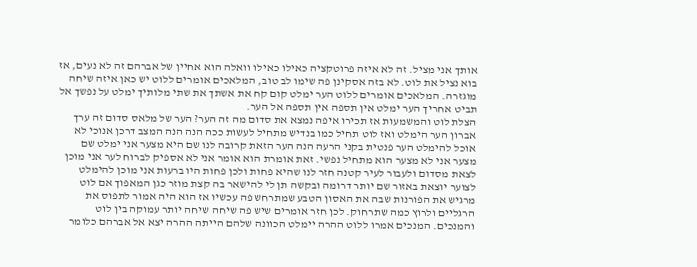אותך אני מציל. זה לא איזה פרוטקציה כאילו כאילו וואלה הוא אחיין של אברהם זה לא נעים, אז בוא נציל את לוט. לא בזה אסקינן פה שימו לב טוב, המלאכים אומרים ללוט יש כאן איזה שיחה מוגזרה. המלאכים אומרים ללוט הער ימלט קום קח את אשתך את שתי מלותיך ימלט על נפשך אל תביט אחריך הער ימלט אין תספה אין תספה אל הער.
הצלת לוט והמשמעות אז תכירו איפה נמצא את סדום מה זה הער? הער של מלאס סדום זה ערך אברון הער הימלט ואז לוט תחיל כמו בנדיש מתחיל לעשות ככה הנה הנה המצב דרכן אנוכי לא אוכל להימלט הער פנטית בקני הרעה הנה הער הזאת קרובה לנו שם היא מצער אני ימלט שם מצער אני לא מצער הוא מתחיל נפשי. זאת אומרת הוא אומר אני לא אספיק לברוח לער אני מוכן לצאת מסדום ולעבור לעיר קטנה חזר לנו שהיא פחות ולכן פחות היו ברעות אני מוכן להימלט לצוער יוצאת באזור שם יותר דרומה ובקשה תן לי להישאר בה קצת מוזר כגן המאפוך אם לוט מרגיש את הפורנות שבה את האסון הטבע שמתרחש פה עכשיו אז הוא היה אמור לתפוס את הרגליים ולרוץ כמה שתרחוק. לכן חזר אומרים שיש פה שיחה שיחה יותר עמוקה בין לוט והמנכים. המנכים אמרו ללוט ההרה יימלט הכוונה שלהם הייתה ההרה יצא אל אברהם כלומר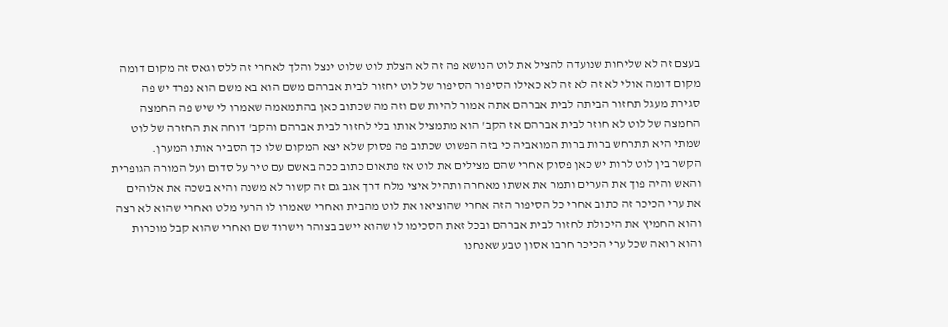בעצם זה לא שליחות שנועדה להציל את לוט הנושא פה זה לא הצלת לוט שלוט ינצל והלך לאחרי זה ללס וגאס זה מקום דומה מקום דומה אולי לא זה לא זה לא כאילו הסיפור הסיפור של לוט יחזור לבית אברהם משם הוא בא משם הוא נפרד יש פה סגירת מעגל תחזור הביתה לבית אברהם אתה אמור להיות שם וזה מה שכתוב כאן בהתמאמה שאמרו לי שיש פה החמצה החמצה של לוט לא חוזר לבית אברהם אז הקב' הוא מתמציל אותו בלי לחזור לבית אברהם והקב' דוחה את החזרה של לוט שמתי היא תתרחש ברות ברות המואביה כי בזה הפשוט שכתוב פה פסוק שלא יצא המקום שלו כך הסביר אותו המערן.
הקשר בין לוט לרות יש כאן פסוק אחרי שהם מצילים את לוט אז פתאום כתוב ככה באשם עם טיר על סדום ועל המורה הגופרית והאש והיה פוך את הערים ותמר את אשתו מאחרה ותהיל איצי מלח דרך אגב גם זה קשור לא משנה והיא בשכה את אלוהים את ערי הכיכר זה כתוב אחרי כל הסיפור הזה אחרי שהוציאו את לוט מהבית ואחרי שאמרו לו הרעי מלט ואחרי שהוא לא רצה והוא החמיץ את היכולת לחזור לבית אברהם ובכל זאת הסכימו לו שהוא יישב בצוהר וישרוד שם ואחרי שהוא קבל מוכרות והוא רואה שכל ערי הכיכר חרבו אסון טבע שאנחנו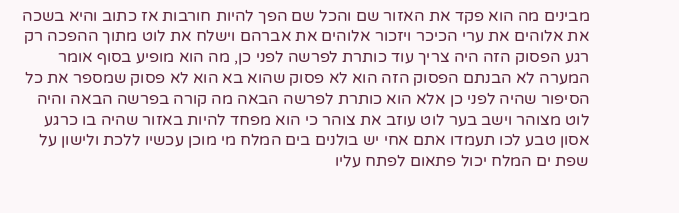מבינים מה הוא פקד את האזור שם והכל שם הפך להיות חורבות אז כתוב והיא בשכה את אלוהים את ערי הכיכר ויזכור אלוהים את אברהם וישלח את לוט מתוך ההפכה רק רגע הפסוק הזה היה צריך עוד כותרת לפרשה לפני כן, מה הוא מופיע בסוף אומר המערה לא הבנתם הפסוק הזה הוא לא פסוק שהוא בא הוא לא פסוק שמספר את כל הסיפור שהיה לפני כן אלא הוא כותרת לפרשה הבאה מה קורה בפרשה הבאה והיה לוט מצוהר וישב בער לוט עוזב את צוהר כי הוא מפחד להיות באזור שהיה בו כרגע אסון טבע לכו תעמדו אתם אחי יש בולנים בים המלח מי מוכן עכשיו ללכת ולישון על שפת ים המלח יכול פתאום לפתח עליו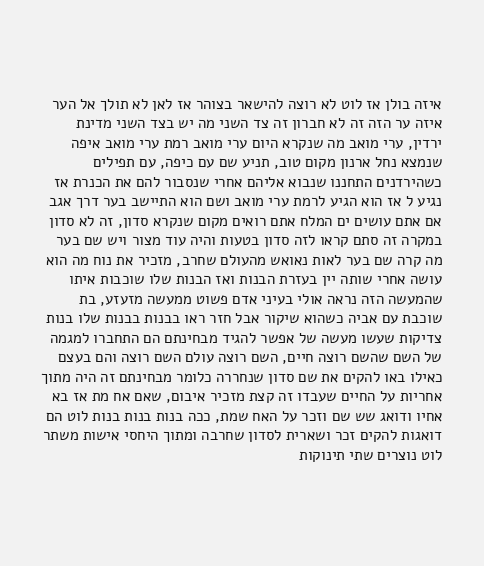איזה בולן אז לוט לא רוצה להישאר בצוהר אז לאן לא תולך אל הער איזה ער הזה זה לא חברון זה צד השני מה יש בצד השני מדינת ירדין, ערי מואב מה שנקרא היום ערי מואב רמת ערי מואב איפה שנמצא נחל ארנון מקום טוב, תניע שם עם כיפה, עם תפילים כשהירדנים התחננו שנבוא אליהם אחרי שנסבור להם את הכנרת אז נגיע ל אז הוא הגיע לרמת ערי מואב ושם הוא התיישב בער דרך אגב אם אתם עושים ים המלח אתם רואים מקום שנקרא סדון, זה לא סדון במקרה זה סתם קראו לזה סדון בטעות והיה עוד מצור ויש שם בער מה קרה שם בער לאות נאואש מהעולם שחרב, מזכיר את נוח מה הוא עושה אחרי שותה יין בעזרת הבנות ואז הבנות שלו שוכבות איתו שהמעשה הזה נראה אולי בעיני אדם פשוט ממעשה מזעזע, בת שוכבת עם אביה כשהוא שיקור אבל חזר ראו בבנות בבנות שלו בנות צדיקות שעשו מעשה של אפשר להגיד מבחינתם הם התחברו למגמה של השם שהשם רוצה חיים, השם רוצה עולם השם רוצה והם בעצם כאילו באו להקים את שם סדון שנחררה כלומר מבחינתם זה היה מתוך אחריות על החיים שעבדו זה קצת מזכיר איבום, שאם אח מת אז בא אחיו ודואג שש שם וזכר על האח שמת, ככה בנות בנות בנות לוט הם דואגות להקים זכר ושארית לסדון שחרבה ומתוך היחסי אישות משתר לוט נוצרים שתי תינוקות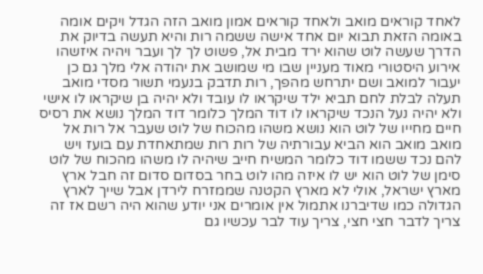לאחד קוראים מואב ולאחד קוראים אמון מואב הזה הגדל ויקים אומה באומה הזאת תבוא יום אחד אישה ששמה רות והיא תעשה בדיוק את הדרך שעשה לוט שהוא ירד מבית אל, פשוט לך לך ועבר ויהיה איזשהו אירוע היסטורי מאוד מעניין שבו מי שמושב את יהודה אלי מלך גם כן יעבור למואב ושם יתרחש מהפך, רות תדבק בנעמי תשור מסדי מואב תעלה לבלת לחם תביא ילד שיקראו לו עובד ולא יהיה בן שיקראו לו אישי ולא יהיה נעל הנכד שיקראו לו דוד המלך כלומר דוד המלך נושא את רסיס חיים מחייו של לוט הוא נושא משהו מהכוח של לוט שעבר אל רות אל מואב מואב הוא הביא עבורתיה של רות רות שמתאחדת עם בועז ויש להם נכד ששמו דוד כלומר המשיח חייב שיהיה לו משהו מהכוח של לוט סימן של לוט הוא יש לו איזה מהו לוט בחר בסדום סדום זה חבל ארץ מארץ ישראל, אולי לא מארץ הקטנה שממזרח לירדן אבל שייך לארץ הגדולה כמו שדיברנו אתמול אין אומרים אני יודע שהוא היה רשם אז זה צריך לדבר חצי חצי, צריך עוד לבר עכשיו גם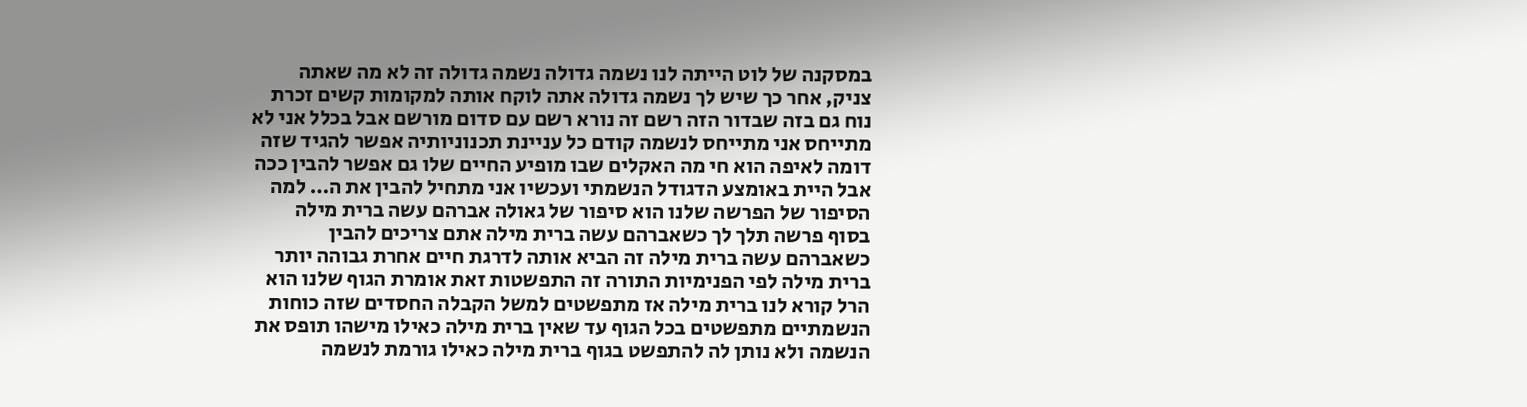במסקנה של לוט הייתה לנו נשמה גדולה נשמה גדולה זה לא מה שאתה צניק, אחר כך שיש לך נשמה גדולה אתה לוקח אותה למקומות קשים זכרת נוח גם בזה שבדור הזה רשם זה נורא רשם עם סדום מורשם אבל בכלל אני לא מתייחס אני מתייחס לנשמה קודם כל עניינת תכנוניותיה אפשר להגיד שזה דומה לאיפה הוא חי מה האקלים שבו מופיע החיים שלו גם אפשר להבין ככה אבל היית באומצע הדגודל הנשמתי ועכשיו אני מתחיל להבין את ה… למה הסיפור של הפרשה שלנו הוא סיפור של גאולה אברהם עשה ברית מילה בסוף פרשה תלך לך כשאברהם עשה ברית מילה אתם צריכים להבין כשאברהם עשה ברית מילה זה הביא אותה לדרגת חיים אחרת גבוהה יותר ברית מילה לפי הפנימיות התורה זה התפשטות זאת אומרת הגוף שלנו הוא הרל קורא לנו ברית מילה אז מתפשטים למשל הקבלה החסדים שזה כוחות הנשמתיים מתפשטים בכל הגוף עד שאין ברית מילה כאילו מישהו תופס את הנשמה ולא נותן לה להתפשט בגוף ברית מילה כאילו גורמת לנשמה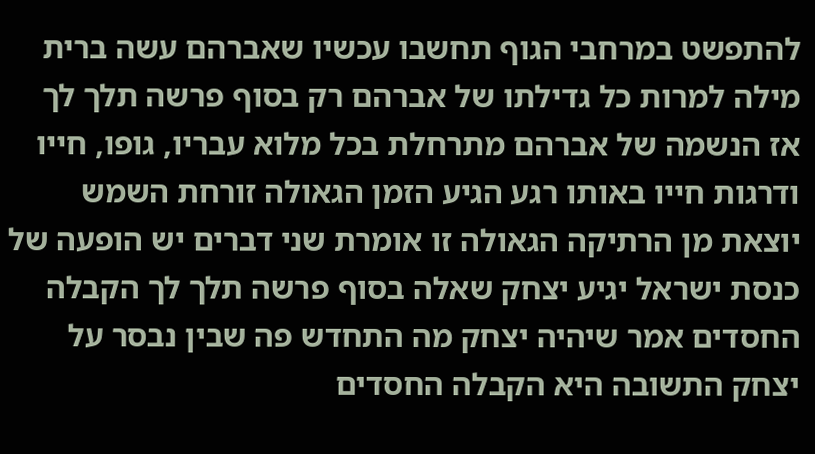להתפשט במרחבי הגוף תחשבו עכשיו שאברהם עשה ברית מילה למרות כל גדילתו של אברהם רק בסוף פרשה תלך לך אז הנשמה של אברהם מתרחלת בכל מלוא עבריו, גופו, חייו ודרגות חייו באותו רגע הגיע הזמן הגאולה זורחת השמש יוצאת מן הרתיקה הגאולה זו אומרת שני דברים יש הופעה של כנסת ישראל יגיע יצחק שאלה בסוף פרשה תלך לך הקבלה החסדים אמר שיהיה יצחק מה התחדש פה שבין נבסר על יצחק התשובה היא הקבלה החסדים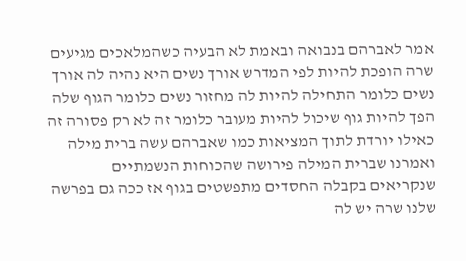אמר לאברהם בנבואה ובאמת לא הבעיה כשהמלאכים מגיעים שרה הופכת להיות לפי המדרש אורך נשים היא נהיה לה אורך נשים כלומר התחילה להיות לה מחזור נשים כלומר הגוף שלה הפך להיות גוף שיכול להיות מעובר כלומר זה לא רק פסורה זה כאילו יורדת לתוך המציאות כמו שאברהם עשה ברית מילה ואמרנו שברית המילה פירושה שהכוחות הנשמתיים שנקריאים בקבלה החסדים מתפשטים בגוף אז ככה גם בפרשה שלנו שרה יש לה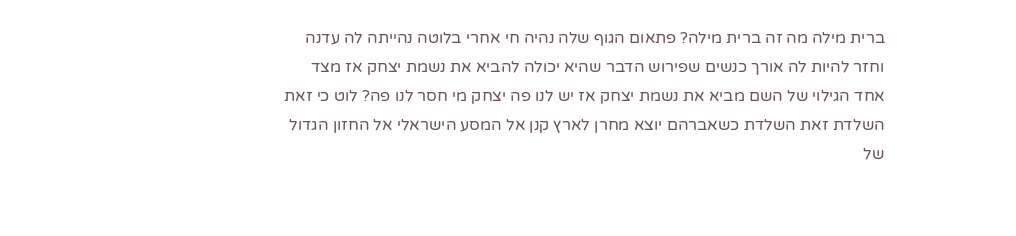ברית מילה מה זה ברית מילה? פתאום הגוף שלה נהיה חי אחרי בלוטה נהייתה לה עדנה וחזר להיות לה אורך כנשים שפירוש הדבר שהיא יכולה להביא את נשמת יצחק אז מצד אחד הגילוי של השם מביא את נשמת יצחק אז יש לנו פה יצחק מי חסר לנו פה? לוט כי זאת השלדת זאת השלדת כשאברהם יוצא מחרן לארץ קנן אל המסע הישראלי אל החזון הגדול של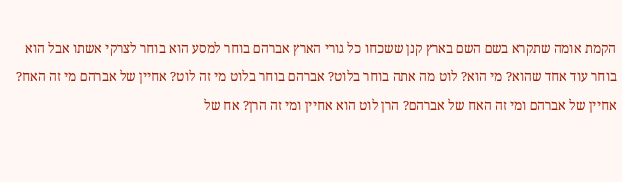הקמת אומה שתקרא בשם השם בארץ קנן ששכחו כל גורי הארץ אברהם בוחר למסע הוא בוחר לצרקי אשתו אבל הוא בוחר עוד אחד שהוא? מי הוא? לוט מה אתה בוחר בלוט? אברהם בוחר בלוט מי זה לוט? אחיין של אברהם מי זה האח? אחיין של אברהם ומי זה האח של אברהם? הרן לוט הוא אחיין ומי זה הרן? אח של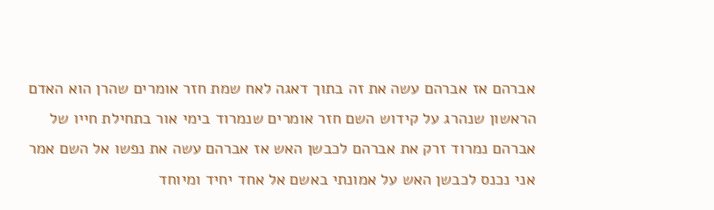אברהם אז אברהם עשה את זה בתוך דאגה לאח שמת חזר אומרים שהרן הוא האדם הראשון שנהרג על קידוש השם חזר אומרים שנמרוד בימי אור בתחילת חייו של אברהם נמרוד זרק את אברהם לכבשן האש אז אברהם עשה את נפשו אל השם אמר אני נכנס לכבשן האש על אמונתי באשם אל אחד יחיד ומיוחד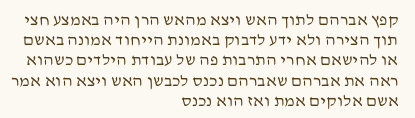קפץ אברהם לתוך האש ויצא מהאש הרן היה באמצע חצי תוך הצירה ולא ידע לדבוק באמונת הייחוד אמונה באשם או להישאם אחרי התרבות פה של עבודת הילדים כשהוא ראה את אברהם שאברהם נכנס לכבשן האש ויצא הוא אמר אשם אלוקים אמת ואז הוא נכנס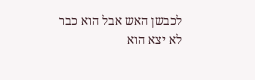לכבשן האש אבל הוא כבר לא יצא הוא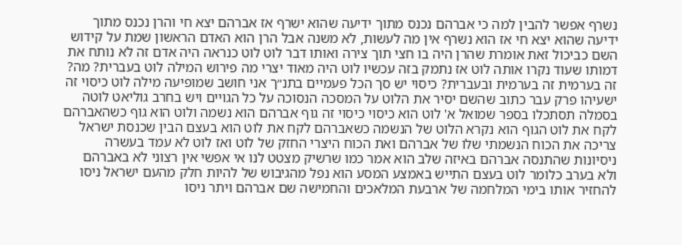נשרף אפשר להבין למה כי אברהם נכנס מתוך ידיעה שהוא ישרף אז אברהם יצא חי והרן נכנס מתוך ידיעה שהוא יצא חי אז הוא נשרף אין מה לעשות, לא משנה אבל הרן הוא האדם הראשון שמת על קידוש השם כביכול זאת אומרת שהרן היה בו חצי תוך צירה ואותו דבר לוט לוט כנראה היה אדם זה לא נותח את דמותו שעוד נקרו אותה לוט אז נתמק בזה עכשיו לוט היה מאוד יצרי מה פירוש המילה לוט בעברית? מה? זה בערמית זה בערמית ובעברית? כיסוי יש סך הכל פעמיים בתנ״ך אני חושב שמופיעה מילה לוט כיסוי זה ישעיהו פרק עבר כתוב שהשם יסיר את הלוט על המסכה הנסוכה על כל הגויים ויש בחרב גוליאט לוטה בסמלה תסתכלו בספר שמואל א' לוט הוא כיסוי כיסוי זה גוף אברהם הוא נשמה ולוט הוא גוף כשהאברהם לקח את לוט הגוף הוא נקרא הלוט של הנשמה כשאברהם לקח את לוט הוא בעצם הבין שכנסת ישראל צריכה את הכוח הנשמתי שלו של אברהם ואת הכוח היצרי החזק של לוט ואז לוט לא עמד בעשרה ניסיונות שהתנסה אברהם באיזה שלב הוא אמר כמו שרשיק מצטט לנו אי אפשי אין רצוני לא באברהם ולא בערב כלומר לוט בעצם התייש באמצע המסע הוא נפל מהגיבוש של להיות חלק מהעם ישראל ניסו להחזיר אותו בימי המלחמה של ארבעת המלאכים והחמישה שם אברהם ויתר ניסו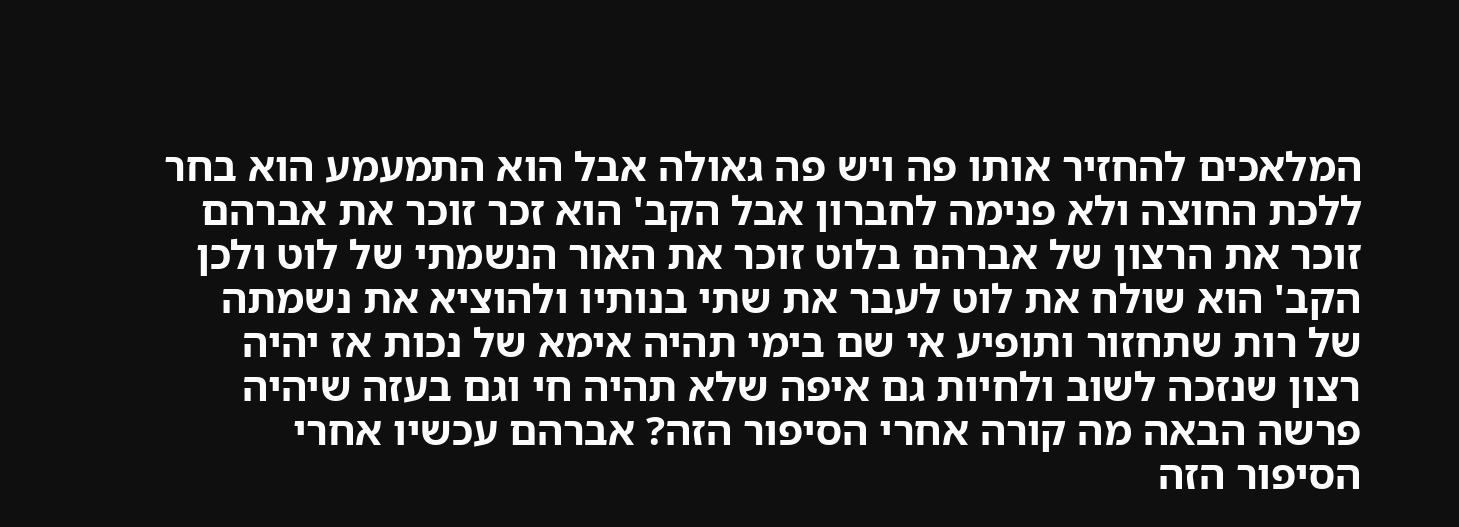המלאכים להחזיר אותו פה ויש פה גאולה אבל הוא התמעמע הוא בחר ללכת החוצה ולא פנימה לחברון אבל הקב' הוא זכר זוכר את אברהם זוכר את הרצון של אברהם בלוט זוכר את האור הנשמתי של לוט ולכן הקב' הוא שולח את לוט לעבר את שתי בנותיו ולהוציא את נשמתה של רות שתחזור ותופיע אי שם בימי תהיה אימא של נכות אז יהיה רצון שנזכה לשוב ולחיות גם איפה שלא תהיה חי וגם בעזה שיהיה פרשה הבאה מה קורה אחרי הסיפור הזה? אברהם עכשיו אחרי הסיפור הזה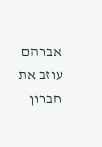אברהם עוזב את חברון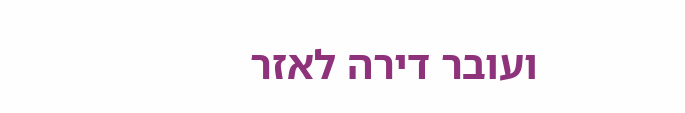ועובר דירה לאזר